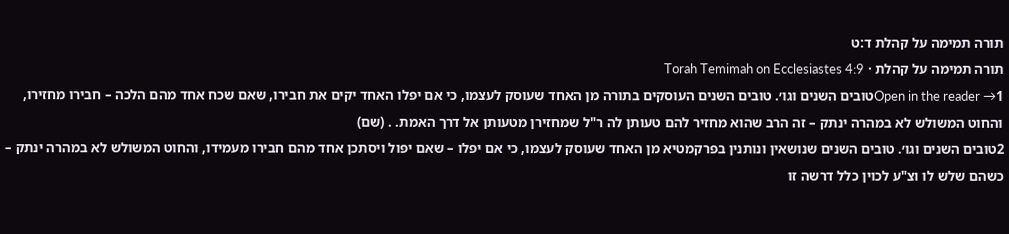תורה תמימה על קהלת ד:ט
תורה תמימה על קהלת · Torah Temimah on Ecclesiastes 4:9
Open in the reader →1טובים השנים וגו׳. טובים השנים העוסקים בתורה מן האחד שעוסק לעצמו, כי אם יפלו האחד יקים את חבירו, שאם שכח אחד מהם הלכה – חבירו מחזירו, והחוט המשולש לא במהרה ינתק – זה הרב שהוא מחזיר להם טעותן לה ר"ל שמחזירן מטעותן אל דרך האמת. . (שם)
2טובים השנים וגו׳. טובים השנים שנושאין ונותנין בפרקמטיא מן האחד שעוסק לעצמו, כי אם יפלו – שאם יפול ויסתכן אחד מהם חבירו מעמידו, והחוט המשולש לא במהרה ינתק – כשהם שלש לו וצ"ע לכוין כלל דרשה זו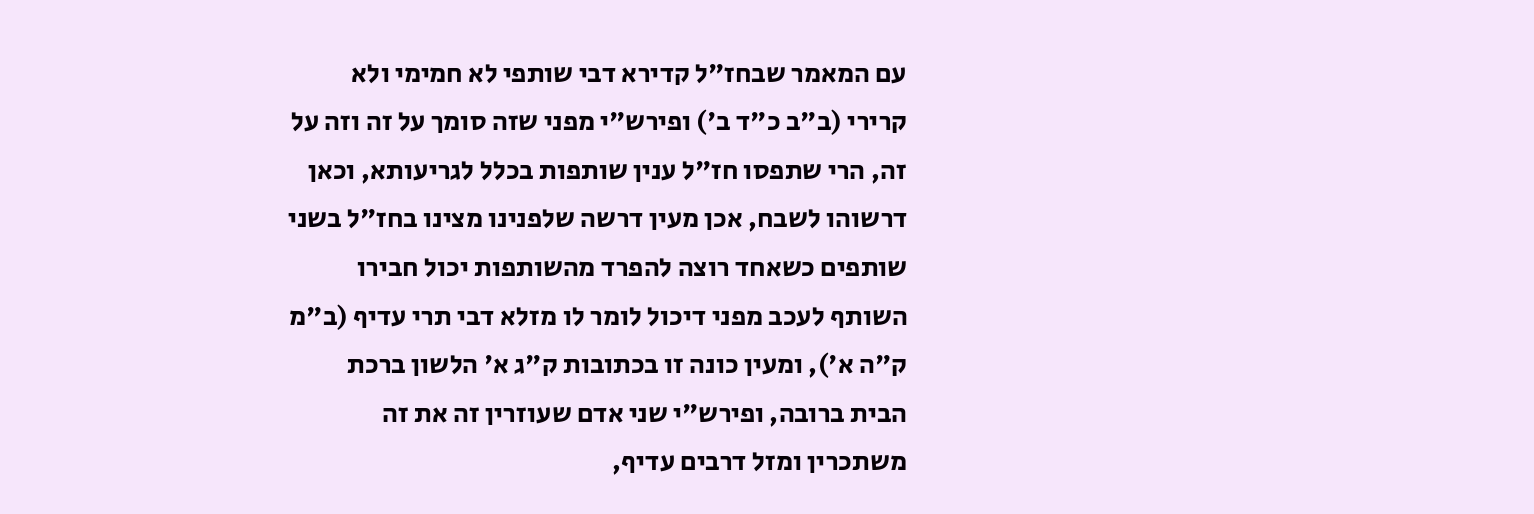עם המאמר שבחז"ל קדירא דבי שותפי לא חמימי ולא קרירי (ב"ב כ"ד ב') ופירש"י מפני שזה סומך על זה וזה על זה, הרי שתפסו חז"ל ענין שותפות בכלל לגריעותא, וכאן דרשוהו לשבח, אכן מעין דרשה שלפנינו מצינו בחז"ל בשני שותפים כשאחד רוצה להפרד מהשותפות יכול חבירו השותף לעכב מפני דיכול לומר לו מזלא דבי תרי עדיף (ב"מ ק"ה א'), ומעין כונה זו בכתובות ק"ג א' הלשון ברכת הבית ברובה, ופירש"י שני אדם שעוזרין זה את זה משתכרין ומזל דרבים עדיף,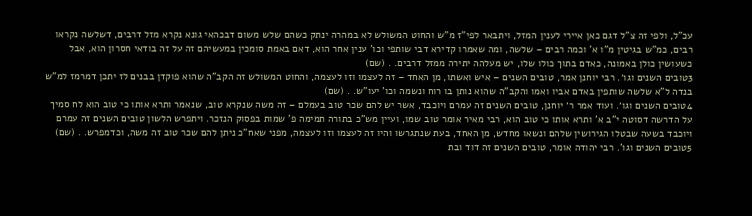עכ"ל, ולפי זה צ"ל דגם כאן איירי לענין המזל, ויתבאר לפי"ז מ"ש והחוט המשולש לא במהרה ינתק כשהם שלש משום דבכהאי גונא נקרא מזל דרבים, דשלשה נקראו רבים, כמ"ש בגיטין מ"ו א' וכמה רבים – שלשה, ומה שאמרו קדירא דבי שותפי וכו' ענין אחר הוא, דאם באמת סומכין במעשיהם זה על זה בודאי חסרון הוא, אבל כשעושין כולן באמונה, כאדם בתוך כולו שלו, יש מעלהה יתירה ממזל דרבים. . (שם)
3טובים השנים וגו׳. רבי יוחנן אמר, טובים השנים – איש ואשתו, מן האחד – זה לעצמו וזו לעצמה, והחוט המשולש זה הקב"ה שהוא פוקדן בבנים לז יתכן דמרמז למ"ש בנדה ל"א שלשה שותפין באדם אביו ואמו והקב"ה שהוא נותן בו רוח ונשמה וכו' יעו"ש. . (שם)
4טובים השנים וגו׳. ועוד אמר ר׳ יוחנן, טובים השנים זה עמרם ויוכבד, אשר יש להם שכר טוב בעמלם – זה משה שנקרא טוב, שנאמר ותרא אותו כי טוב הוא לח סמיך על הדרשה דסוטה י"ב א' ותרא אותו כי טוב הוא, רבי מאיר אומר טוב שמו, ועיין מש"כ בתורה תמימה פ' שמות בפסוק הנזכר. ויתפרש הלשון טובים השנים זה עמרם ויוכבד בשעה שבטלו הגירושין שלהם ונשאו מחדש, מן האחד, בעת שנתגרשו והיו זה לעצמו וזו לעצמה, מפני שאח"כ ניתן להם שכר טוב זה משה, וכדמפרש. . (שם)
5טובים השנים וגו'. רבי יהודה אומר, טובים השנים זה דוד ובת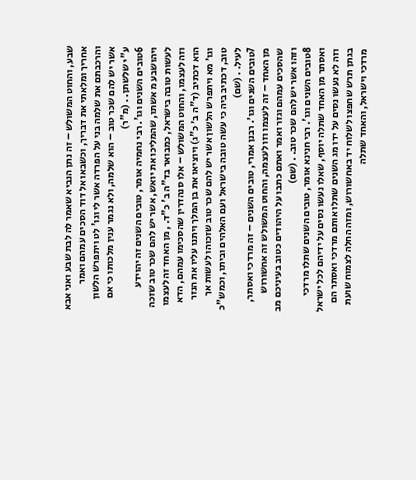שבע, והחוט המשולש – זה נתן הנביא שאמר לה לבת שבע ואני אבא אחריך ומלאתי את דבריך, וכשבאו אל דוד הסכים עמהם ואמר והרכבתם את שלמה בני על הפרדה אשר לי וגו' לט ויתפרש הלשון אשר יש להם שכר טוב – הוא שלמה, ולא נגמר ענין מלכותו כי אם ע"י שלשתן. . (מ"ר)
6טובים השנים וגו'. רבי נחמיה אומר, טובים השנים זה יהוידע ויהושבע מ אשתו, שהמליכו את יואש, אשר יש להם שכר טוב שזכה לעשות טובה בישראל, כמבואר בד"ה ב' כ"ד. , מן האחד זה לעצמו וזה לעצמו, והחוט המשולש – אלו סנהדרין שהסכימו עמהם, הדא הוא דכתיב (ד"ה ב׳ כ"ג) ויוציאו את בן המלך ויתנו עליו את הנזר וגו׳ מא ויתפרש הלשון אשר יש להם שכר טוב שזכוהו לעשות אך טוב, דכתיב ביה כי עשה טובה בישראל ועם האלהים וביתו, וכמש"כ לעיל. . (שם)
7טובים השנים וגו׳. רבנן אמרי, טובים השנים – זה מרדכי ואסתר, מן האחד – זה לעצמו וזו לעצמה, והחוט המשולש זה אחשורוש שהסכים עמהם וגזר ואמר ואתם כתבו על היהודים כטוב בעיניכם מב וזהו אשר יש להם שכר טוב. . (שם)
8טובים השנים וגו'. רבי חנינא אומר, טובים השנים שתלו מרדכי ואסתר מן האחד שתלה יוסף, שאלו נעשו נסים על ידיהם לכל ישראל וזה לא נעשו נסים על ידו מג השנים שתלו אותם מרדכי ואסתר הם בגתן תרש שחפצו לשלוח יד באחשורוש, ומזה החלה לצמוח שועת מרדכי וישראל, והאחד שתלה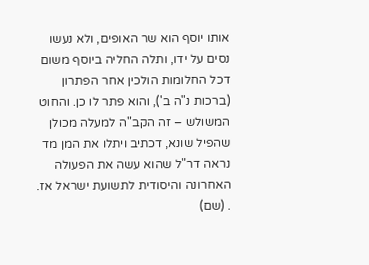אותו יוסף הוא שר האופים, ולא נעשו נסים על ידו, ותלה החליה ביוסף משום דכל החלומות הולכין אחר הפתרון (ברכות נ"ה ב'), והוא פתר לו כן. והחוט המשולש – זה הקב"ה למעלה מכולן שהפיל שונא, דכתיב ויתלו את המן מד נראה דר"ל שהוא עשה את הפעולה האחרונה והיסודית לתשועת ישראל אז. . (שם)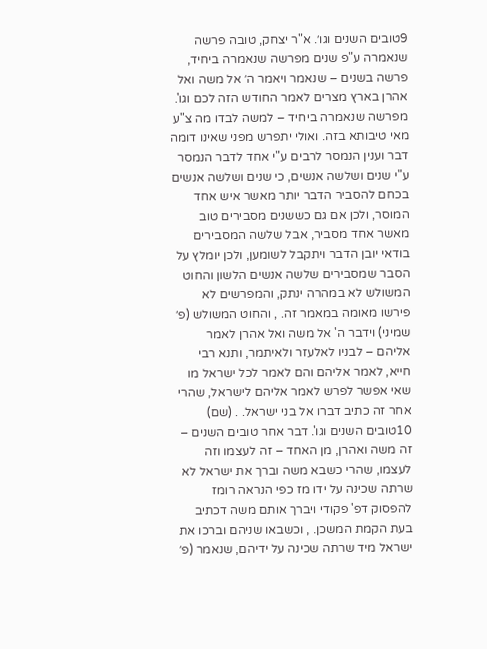9טובים השנים וגו׳. א"ר יצחק, טובה פרשה שנאמרה ע"פ שנים מפרשה שנאמרה ביחיד, פרשה בשנים – שנאמר ויאמר ה׳ אל משה ואל אהרן בארץ מצרים לאמר החודש הזה לכם וגו'. מפרשה שנאמרה ביחיד – למשה לבדו מה צ"ע מאי טיבותא בזה. ואולי יתפרש מפני שאינו דומה דבר וענין הנמסר לרבים ע"י אחד לדבר הנמסר ע"י שנים ושלשה אנשים, כי שנים ושלשה אנשים בכחם להסביר הדבר יותר מאשר איש אחד המוסר, ולכן אם גם כששנים מסבירים טוב מאשר אחד מסביר, אבל שלשה המסבירים בודאי יובן הדבר ויתקבל לשומען, ולכן יומלץ על הסבר שמסבירים שלשה אנשים הלשון והחוט המשולש לא במהרה ינתק, והמפרשים לא פירשו מאומה במאמר זה. , והחוט המשולש (פ׳ שמיני) וידבר ה' אל משה ואל אהרן לאמר אליהם – לבניו לאלעזר ולאיתמר, ותנא רבי חייא, לאמר אליהם והם לאמר לכל ישראל מו שאי אפשר לפרש לאמר אליהם לישראל, שהרי אחר זה כתיב דברו אל בני ישראל. . (שם)
10טובים השנים וגו'. דבר אחר טובים השנים – זה משה ואהרן, מן האחד – זה לעצמו וזה לעצמו, שהרי כשבא משה וברך את ישראל לא שרתה שכינה על ידו מז כפי הנראה רומז להפסוק דפ' פקודי ויברך אותם משה דכתיב בעת הקמת המשכן. , וכשבאו שניהם וברכו את ישראל מיד שרתה שכינה על ידיהם, שנאמר (פ׳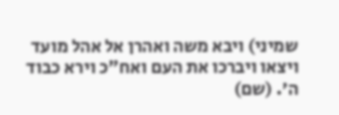שמיני) ויבא משה ואהרן אל אהל מועד ויצאו ויברכו את העם ואח"כ וירא כבוד ה׳. (שם)